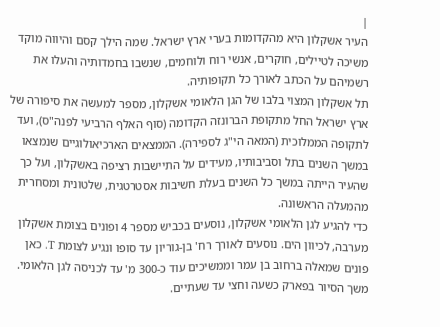|
העיר אשקלון היא מהקדומות בערי ארץ ישראל. שמה הילך קסם והיווה מוקד משיכה לטיילים, חוקרים, אנשי רוח ולוחמים, שנשבו בחמדותיה והעלו את רשמיהם על הכתב לאורך כל תקופותיה.
תל אשקלון המצוי בלבו של הגן הלאומי אשקלון, מספר למעשה את סיפורה של ארץ ישראל החל מתקופת הברונזה הקדומה (סוף האלף הרביעי לפנה"ס), ועד לתקופה הממלוכית (המאה הי"ג לספירה). הממצאים הארכיאולוגיים שנמצאו במשך השנים בתל וסביבותיו, מעידים על התיישבות רציפה באשקלון, ועל כך שהעיר הייתה במשך כל השנים בעלת חשיבות אסטרטגית, שלטונית ומסחרית מהמעלה הראשונה.
כדי להגיע לגן הלאומי אשקלון, נוסעים בכביש מספר 4 ופונים בצומת אשקלון מערבה, לכיוון הים. נוסעים לאורך רח' בן-גוריון עד סופו ונגיע לצומת T. כאן פונים שמאלה ברחוב בן עמר וממשיכים עוד כ-300 מ' עד לכניסה לגן הלאומי. משך הסיור בפארק כשעה וחצי עד שעתיים.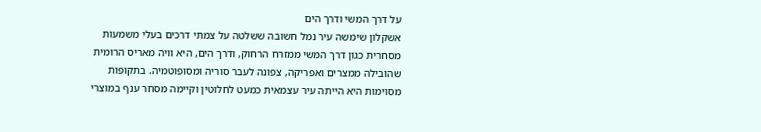על דרך המשי ודרך הים
אשקלון שימשה עיר נמל חשובה ששלטה על צמתי דרכים בעלי משמעות מסחרית כגון דרך המשי ממזרח הרחוק, ודרך הים, היא וויה מאריס הרומית שהובילה ממצרים ואפריקה, צפונה לעבר סוריה ומסופוטמיה. בתקופות מסוימות היא הייתה עיר עצמאית כמעט לחלוטין וקיימה מסחר ענף במוצרי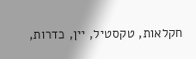חקלאות, טקסטיל, יין, כדרות,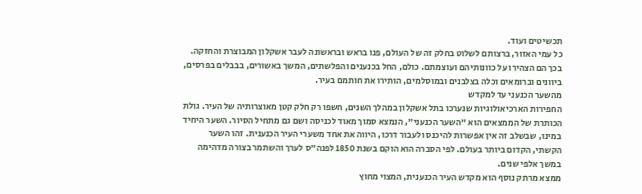תכשיטים ועוד.
כל עמי האזור, ברצותם לשלוט בחלק זה של העולם, פנו בראש ובראשונה לעבר אשקלון המבוצרת והחזקה. בכך הם הצהירו על כוונותיהם ועוצמתם. כולם, החל בכנענים והפלשתים, המשך באשורים, בבבלים בפרסים, ביוונים וברומאים וכלה בצלבנים ובמוסלמים, הותירו את חותמם בעיר.
מהשער הכנעני עד למקדש
החפירות הארכיאולוגיות שנערכו בתל אשקלון במהלך השנים, חשפו רק חלק קטן מאוצרותיה של העיר. גולת הכותרת של הממצאים הוא "השער הכנעני", הנמצא סמוך מאוד לכניסה ושם גם מתחיל הסיור. השער היחיד במינו, שבשלב זה אין אפשרות להיכנס ולעבור דרכו, היווה את אחד משערי העיר הכנענית. זהו השער הקשתי, הקדום ביותר בעולם. לפי הסברה הוא הוקם בשנת 1850 לפנה"ס לערך והשתמר בצורה מדהימה במשך אלפי שנים.
ממצא מרתק נוסף הוא מקדש העיר הכנענית, המצוי מחוץ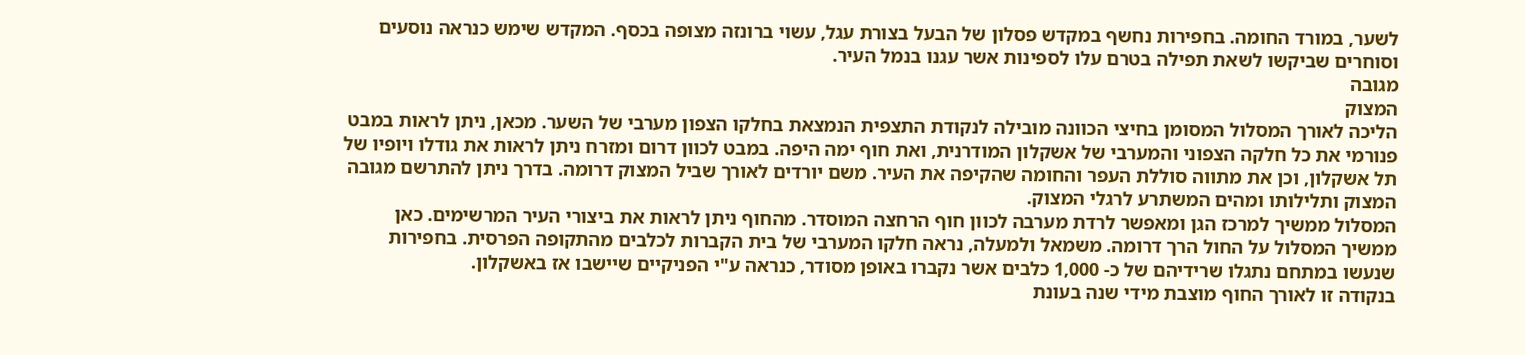לשער, במורד החומה. בחפירות נחשף במקדש פסלון של הבעל בצורת עגל, עשוי ברונזה מצופה בכסף. המקדש שימש כנראה נוסעים וסוחרים שביקשו לשאת תפילה בטרם עלו לספינות אשר עגנו בנמל העיר.
מגובה
המצוק
הליכה לאורך המסלול המסומן בחיצי הכוונה מובילה לנקודת התצפית הנמצאת בחלקו הצפון מערבי של השער. מכאן, ניתן לראות במבט פנורמי את כל חלקה הצפוני והמערבי של אשקלון המודרנית, ואת חוף ימה היפה. במבט לכוון דרום ומזרח ניתן לראות את גודלו ויופיו של תל אשקלון, וכן את מתווה סוללת העפר והחומה שהקיפה את העיר. משם יורדים לאורך שביל המצוק דרומה. בדרך ניתן להתרשם מגובה המצוק ותלילותו ומהים המשתרע לרגלי המצוק.
המסלול ממשיך למרכז הגן ומאפשר לרדת מערבה לכוון חוף הרחצה המוסדר. מהחוף ניתן לראות את ביצורי העיר המרשימים. כאן ממשיך המסלול על החול הרך דרומה. משמאל ולמעלה, נראה חלקו המערבי של בית הקברות לכלבים מהתקופה הפרסית. בחפירות שנעשו במתחם נתגלו שרידיהם של כ- 1,000 כלבים אשר נקברו באופן מסודר, כנראה ע"י הפניקיים שיישבו אז באשקלון.
בנקודה זו לאורך החוף מוצבת מידי שנה בעונת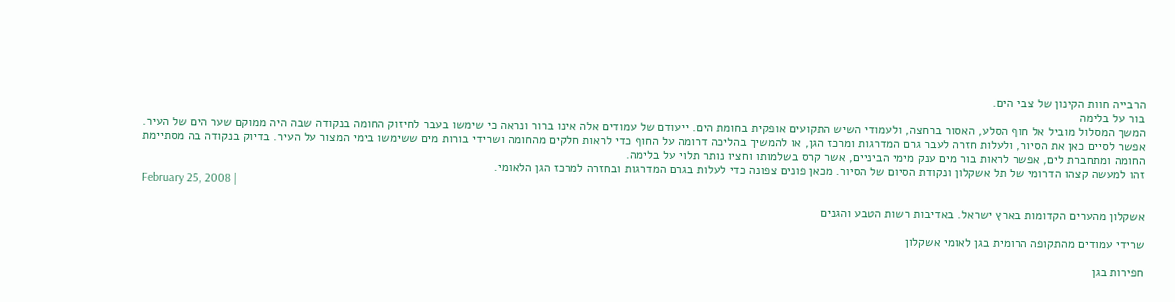הרבייה חוות הקינון של צבי הים.
בור על בלימה
המשך המסלול מוביל אל חוף הסלע, האסור ברחצה, ולעמודי השיש התקועים אופקית בחומת הים. ייעודם של עמודים אלה אינו ברור ונראה כי שימשו בעבר לחיזוק החומה בנקודה שבה היה ממוקם שער הים של העיר.
אפשר לסיים כאן את הסיור, ולעלות חזרה לעבר גרם המדרגות ומרכז הגן, או להמשיך בהליכה דרומה על החוף כדי לראות חלקים מהחומה ושרידי בורות מים ששימשו בימי המצור על העיר. בדיוק בנקודה בה מסתיימת החומה ומתחברת לים, אפשר לראות בור מים ענק מימי הביניים, אשר קרס בשלמותו וחציו נותר תלוי על בלימה.
זהו למעשה קצהו הדרומי של תל אשקלון ונקודת הסיום של הסיור. מכאן פונים צפונה כדי לעלות בגרם המדרגות ובחזרה למרכז הגן הלאומי.
February 25, 2008 |

אשקלון מהערים הקדומות בארץ ישראל. באדיבות רשות הטבע והגנים

שרידי עמודים מהתקופה הרומית בגן לאומי אשקלון

חפירות בגן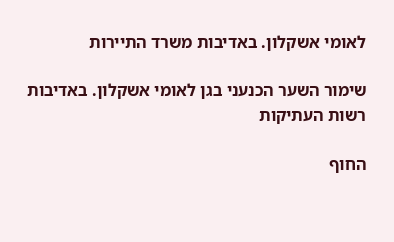לאומי אשקלון. באדיבות משרד התיירות

שימור השער הכנעני בגן לאומי אשקלון. באדיבות רשות העתיקות

החוף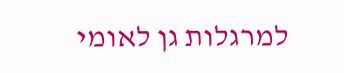למרגלות גן לאומי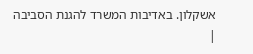אשקלון. באדיבות המשרד להגנת הסביבה
|